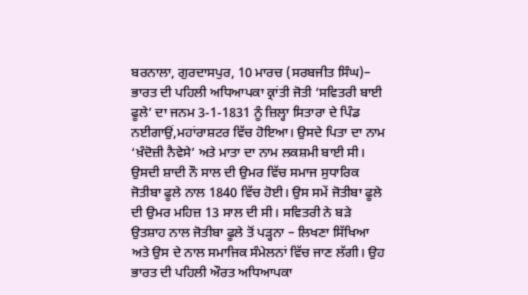ਬਰਨਾਲਾ, ਗੁਰਦਾਸਪੁਰ, 10 ਮਾਰਚ (ਸਰਬਜੀਤ ਸਿੰਘ)– ਭਾਰਤ ਦੀ ਪਹਿਲੀ ਅਧਿਆਪਕਾ ਕ੍ਰਾਂਤੀ ਜੋਤੀ ‘ਸਵਿਤਰੀ ਬਾਈ ਫੂਲੇ’ ਦਾ ਜਨਮ 3-1-1831 ਨੂੰ ਜ਼ਿਲ੍ਹਾ ਸਿਤਾਰਾ ਦੇ ਪਿੰਡ ਨਈਗਾਉਂ,ਮਹਾਂਰਾਸ਼ਟਰ ਵਿੱਚ ਹੋਇਆ। ਉਸਦੇ ਪਿਤਾ ਦਾ ਨਾਮ ‘ਖ਼ੰਦੋਜ਼ੀ ਨੈਵੇਸੇ’ ਅਤੇ ਮਾਤਾ ਦਾ ਨਾਮ ਲਕਸ਼ਮੀ ਬਾਈ ਸੀ। ਉਸਦੀ ਸ਼ਾਦੀ ਨੌ ਸਾਲ ਦੀ ਉਮਰ ਵਿੱਚ ਸਮਾਜ ਸੁਧਾਰਿਕ ਜੋਤੀਬਾ ਫੂਲੇ ਨਾਲ 1840 ਵਿੱਚ ਹੋਈ। ਉਸ ਸਮੇਂ ਜੋਤੀਬਾ ਫੂਲੇ ਦੀ ਉਮਰ ਮਹਿਜ਼ 13 ਸਾਲ ਦੀ ਸੀ। ਸਵਿਤਰੀ ਨੇ ਬੜੇ ਉਤਸ਼ਾਹ ਨਾਲ ਜੋਤੀਬਾ ਫੂਲੇ ਤੋਂ ਪੜ੍ਹਨਾ – ਲਿਖਣਾ ਸਿੱਖਿਆ ਅਤੇ ਉਸ ਦੇ ਨਾਲ ਸਮਾਜਿਕ ਸੰਮੇਲਨਾਂ ਵਿੱਚ ਜਾਣ ਲੱਗੀ। ਉਹ ਭਾਰਤ ਦੀ ਪਹਿਲੀ ਔਰਤ ਅਧਿਆਪਕਾ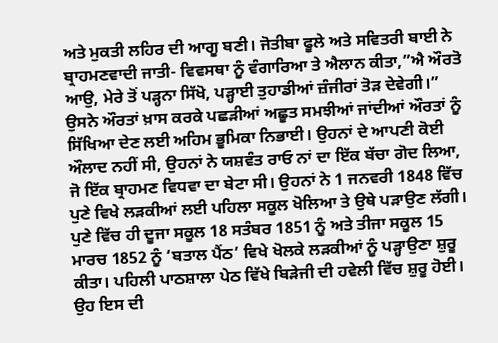ਅਤੇ ਮੁਕਤੀ ਲਹਿਰ ਦੀ ਆਗੂ ਬਣੀ। ਜੋਤੀਬਾ ਫੂਲੇ ਅਤੇ ਸਵਿਤਰੀ ਬਾਈ ਨੇ ਬ੍ਰਾਹਮਣਵਾਦੀ ਜਾਤੀ- ਵਿਵਸਥਾ ਨੂੰ ਵੰਗਾਰਿਆ ਤੇ ਐਲਾਨ ਕੀਤਾ,”ਐ ਔਰਤੋ ਆਉ, ਮੇਰੇ ਤੋਂ ਪੜ੍ਹਨਾ ਸਿੱਖੋ, ਪੜ੍ਹਾਈ ਤੁਹਾਡੀਆਂ ਜ਼ੰਜੀਰਾਂ ਤੋੜ ਦੇਵੇਗੀ।” ਉਸਨੇ ਔਰਤਾਂ ਖ਼ਾਸ ਕਰਕੇ ਪਛੜੀਆਂ ਅਛੂਤ ਸਮਝੀਆਂ ਜਾਂਦੀਆਂ ਔਰਤਾਂ ਨੂੰ ਸਿੱਖਿਆ ਦੇਣ ਲਈ ਅਹਿਮ ਭੂਮਿਕਾ ਨਿਭਾਈ। ਉਹਨਾਂ ਦੇ ਆਪਣੀ ਕੋਈ ਔਲਾਦ ਨਹੀਂ ਸੀ, ਉਹਨਾਂ ਨੇ ਯਸ਼ਵੰਤ ਰਾਓ ਨਾਂ ਦਾ ਇੱਕ ਬੱਚਾ ਗੋਦ ਲਿਆ, ਜੋ ਇੱਕ ਬ੍ਰਾਹਮਣ ਵਿਧਵਾ ਦਾ ਬੇਟਾ ਸੀ। ਉਹਨਾਂ ਨੇ 1 ਜਨਵਰੀ 1848 ਵਿੱਚ ਪੁਣੇ ਵਿਖੇ ਲੜਕੀਆਂ ਲਈ ਪਹਿਲਾ ਸਕੂਲ ਖੋਲਿਆ ਤੇ ਉਥੇ ਪੜਾਉਣ ਲੱਗੀ। ਪੁਣੇ ਵਿੱਚ ਹੀ ਦੂਜਾ ਸਕੂਲ 18 ਸਤੰਬਰ 1851 ਨੂੰ ਅਤੇ ਤੀਜਾ ਸਕੂਲ 15 ਮਾਰਚ 1852 ਨੂੰ ‘ਬਤਾਲ ਪੈਂਠ’ ਵਿਖੇ ਖੋਲਕੇ ਲੜਕੀਆਂ ਨੂੰ ਪੜ੍ਹਾਉਣਾ ਸ਼ੁਰੂ ਕੀਤਾ। ਪਹਿਲੀ ਪਾਠਸ਼ਾਲਾ ਪੇਠ ਵਿੱਖੇ ਬਿੜੇਜੀ ਦੀ ਹਵੇਲੀ ਵਿੱਚ ਸ਼ੁਰੂ ਹੋਈ। ਉਹ ਇਸ ਦੀ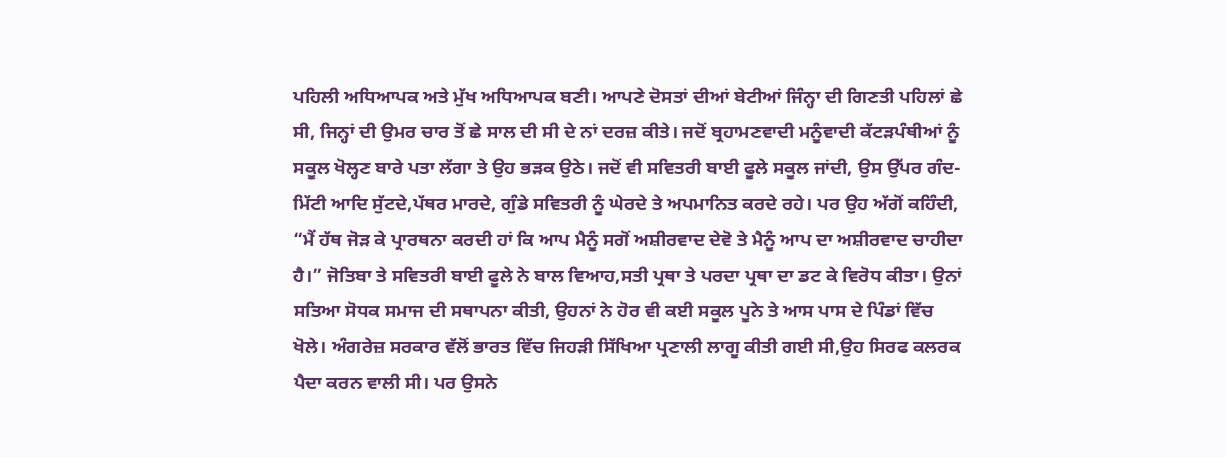ਪਹਿਲੀ ਅਧਿਆਪਕ ਅਤੇ ਮੁੱਖ ਅਧਿਆਪਕ ਬਣੀ। ਆਪਣੇ ਦੋਸਤਾਂ ਦੀਆਂ ਬੇਟੀਆਂ ਜਿੰਨ੍ਹਾ ਦੀ ਗਿਣਤੀ ਪਹਿਲਾਂ ਛੇ ਸੀ, ਜਿਨ੍ਹਾਂ ਦੀ ਉਮਰ ਚਾਰ ਤੋਂ ਛੇ ਸਾਲ ਦੀ ਸੀ ਦੇ ਨਾਂ ਦਰਜ਼ ਕੀਤੇ। ਜਦੋਂ ਬ੍ਰਹਾਮਣਵਾਦੀ ਮਨੂੰਵਾਦੀ ਕੱਟੜਪੰਥੀਆਂ ਨੂੰ ਸਕੂਲ ਖੋਲ੍ਹਣ ਬਾਰੇ ਪਤਾ ਲੱਗਾ ਤੇ ਉਹ ਭੜਕ ਉਠੇ। ਜਦੋਂ ਵੀ ਸਵਿਤਰੀ ਬਾਈ ਫੂਲੇ ਸਕੂਲ ਜਾਂਦੀ, ਉਸ ਉੱਪਰ ਗੰਦ- ਮਿੱਟੀ ਆਦਿ ਸੁੱਟਦੇ,ਪੱਥਰ ਮਾਰਦੇ, ਗੁੰਡੇ ਸਵਿਤਰੀ ਨੂੰ ਘੇਰਦੇ ਤੇ ਅਪਮਾਨਿਤ ਕਰਦੇ ਰਹੇ। ਪਰ ਉਹ ਅੱਗੋਂ ਕਹਿੰਦੀ, “ਮੈਂ ਹੱਥ ਜੋੜ ਕੇ ਪ੍ਰਾਰਥਨਾ ਕਰਦੀ ਹਾਂ ਕਿ ਆਪ ਮੈਨੂੰ ਸਗੋਂ ਅਸ਼ੀਰਵਾਦ ਦੇਵੋ ਤੇ ਮੈਨੂੰ ਆਪ ਦਾ ਅਸ਼ੀਰਵਾਦ ਚਾਹੀਦਾ ਹੈ।” ਜੋਤਿਬਾ ਤੇ ਸਵਿਤਰੀ ਬਾਈ ਫੂਲੇ ਨੇ ਬਾਲ ਵਿਆਹ,ਸਤੀ ਪ੍ਰਥਾ ਤੇ ਪਰਦਾ ਪ੍ਰਥਾ ਦਾ ਡਟ ਕੇ ਵਿਰੋਧ ਕੀਤਾ। ਉਨਾਂ ਸਤਿਆ ਸੋਧਕ ਸਮਾਜ ਦੀ ਸਥਾਪਨਾ ਕੀਤੀ, ਉਹਨਾਂ ਨੇ ਹੋਰ ਵੀ ਕਈ ਸਕੂਲ ਪੂਨੇ ਤੇ ਆਸ ਪਾਸ ਦੇ ਪਿੰਡਾਂ ਵਿੱਚ ਖੋਲੇ। ਅੰਗਰੇਜ਼ ਸਰਕਾਰ ਵੱਲੋਂ ਭਾਰਤ ਵਿੱਚ ਜਿਹੜੀ ਸਿੱਖਿਆ ਪ੍ਰਣਾਲੀ ਲਾਗੂ ਕੀਤੀ ਗਈ ਸੀ,ਉਹ ਸਿਰਫ ਕਲਰਕ ਪੈਦਾ ਕਰਨ ਵਾਲੀ ਸੀ। ਪਰ ਉਸਨੇ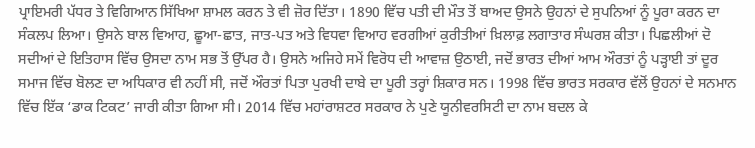ਪ੍ਰਾਇਮਰੀ ਪੱਧਰ ਤੇ ਵਿਗਿਆਨ ਸਿੱਖਿਆ ਸ਼ਾਮਲ ਕਰਨ ਤੇ ਵੀ ਜ਼ੋਰ ਦਿੱਤਾ। 1890 ਵਿੱਚ ਪਤੀ ਦੀ ਮੌਤ ਤੋਂ ਬਾਅਦ ਉਸਨੇ ਉਹਨਾਂ ਦੇ ਸੁਪਨਿਆਂ ਨੂੰ ਪੂਰਾ ਕਰਨ ਦਾ ਸੰਕਲਪ ਲਿਆ। ਉਸਨੇ ਬਾਲ ਵਿਆਹ, ਛੂਆ-ਛਾਤ, ਜਾਤ-ਪਤ ਅਤੇ ਵਿਧਵਾ ਵਿਆਹ ਵਰਗੀਆਂ ਕੁਰੀਤੀਆਂ ਖ਼ਿਲਾਫ਼ ਲਗਾਤਾਰ ਸੰਘਰਸ਼ ਕੀਤਾ। ਪਿਛਲੀਆਂ ਦੋ ਸਦੀਆਂ ਦੇ ਇਤਿਹਾਸ ਵਿੱਚ ਉਸਦਾ ਨਾਮ ਸਭ ਤੋਂ ਉੱਪਰ ਹੈ। ਉਸਨੇ ਅਜਿਹੇ ਸਮੇਂ ਵਿਰੋਧ ਦੀ ਆਵਾਜ਼ ਉਠਾਈ, ਜਦੋਂ ਭਾਰਤ ਦੀਆਂ ਆਮ ਔਰਤਾਂ ਨੂੰ ਪੜ੍ਹਾਈ ਤਾਂ ਦੂਰ ਸਮਾਜ ਵਿੱਚ ਬੋਲਣ ਦਾ ਅਧਿਕਾਰ ਵੀ ਨਹੀਂ ਸੀ, ਜਦੋਂ ਔਰਤਾਂ ਪਿਤਾ ਪੁਰਖੀ ਦਾਬੇ ਦਾ ਪੂਰੀ ਤਰ੍ਹਾਂ ਸ਼ਿਕਾਰ ਸਨ। 1998 ਵਿੱਚ ਭਾਰਤ ਸਰਕਾਰ ਵੱਲੋਂ ਉਹਨਾਂ ਦੇ ਸਨਮਾਨ ਵਿੱਚ ਇੱਕ ‘ਡਾਕ ਟਿਕਟ’ ਜਾਰੀ ਕੀਤਾ ਗਿਆ ਸੀ। 2014 ਵਿੱਚ ਮਹਾਂਰਾਸ਼ਟਰ ਸਰਕਾਰ ਨੇ ਪੁਣੇ ਯੂਨੀਵਰਸਿਟੀ ਦਾ ਨਾਮ ਬਦਲ ਕੇ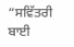“ਸਵਿੱਤਰੀ ਬਾਈ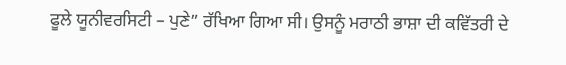ਫੂਲੇ ਯੂਨੀਵਰਸਿਟੀ – ਪੁਣੇ” ਰੱਖਿਆ ਗਿਆ ਸੀ। ਉਸਨੂੰ ਮਰਾਠੀ ਭਾਸ਼ਾ ਦੀ ਕਵਿੱਤਰੀ ਦੇ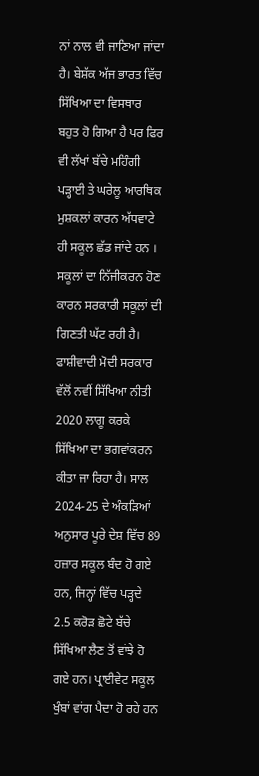ਨਾਂ ਨਾਲ ਵੀ ਜਾਣਿਆ ਜਾਂਦਾ ਹੈ। ਬੇਸ਼ੱਕ ਅੱਜ ਭਾਰਤ ਵਿੱਚ ਸਿੱਖਿਆ ਦਾ ਵਿਸਥਾਰ ਬਹੁਤ ਹੋ ਗਿਆ ਹੈ ਪਰ ਫਿਰ ਵੀ ਲੱਖਾਂ ਬੱਚੇ ਮਹਿੰਗੀ ਪੜ੍ਹਾਈ ਤੇ ਘਰੇਲੂ ਆਰਥਿਕ ਮੁਸ਼ਕਲਾਂ ਕਾਰਨ ਅੱਧਵਾਟੇ ਹੀ ਸਕੂਲ ਛੱਡ ਜਾਂਦੇ ਹਨ । ਸਕੂਲਾਂ ਦਾ ਨਿੱਜੀਕਰਨ ਹੋਣ ਕਾਰਨ ਸਰਕਾਰੀ ਸਕੂਲਾਂ ਦੀ ਗਿਣਤੀ ਘੱਟ ਰਹੀ ਹੈ। ਫਾਸ਼ੀਵਾਦੀ ਮੋਦੀ ਸਰਕਾਰ ਵੱਲੋਂ ਨਵੀਂ ਸਿੱਖਿਆ ਨੀਤੀ 2020 ਲਾਗੂ ਕਰਕੇ ਸਿੱਖਿਆ ਦਾ ਭਗਵਾਂਕਰਨ ਕੀਤਾ ਜਾ ਰਿਹਾ ਹੈ। ਸਾਲ 2024-25 ਦੇ ਅੰਕੜਿਆਂ ਅਨੁਸਾਰ ਪੂਰੇ ਦੇਸ਼ ਵਿੱਚ 89 ਹਜ਼ਾਰ ਸਕੂਲ ਬੰਦ ਹੋ ਗਏ ਹਨ, ਜਿਨ੍ਹਾਂ ਵਿੱਚ ਪੜ੍ਹਦੇ 2.5 ਕਰੋੜ ਛੋਟੇ ਬੱਚੇ ਸਿੱਖਿਆ ਲੈਣ ਤੋਂ ਵਾਂਝੇ ਹੋ ਗਏ ਹਨ। ਪ੍ਰਾਈਵੇਟ ਸਕੂਲ ਖੁੰਬਾਂ ਵਾਂਗ ਪੈਦਾ ਹੋ ਰਹੇ ਹਨ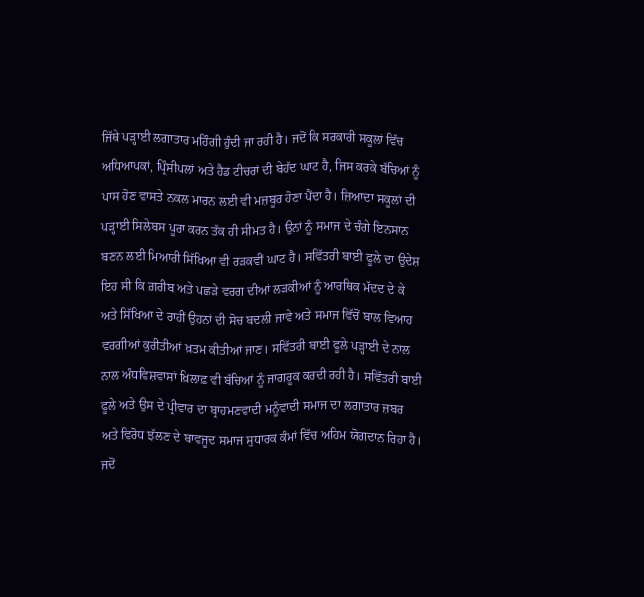ਜਿੱਥੇ ਪੜ੍ਹਾਈ ਲਗਾਤਾਰ ਮਹਿੰਗੀ ਹੁੰਦੀ ਜਾ ਰਹੀ ਹੈ। ਜਦੋਂ ਕਿ ਸਰਕਾਰੀ ਸਕੂਲਾਂ ਵਿੱਚ ਅਧਿਆਪਕਾਂ, ਪ੍ਰਿੰਸੀਪਲਾਂ ਅਤੇ ਹੈਡ ਟੀਚਰਾਂ ਦੀ ਬੇਹੱਦ ਘਾਟ ਹੈ, ਜਿਸ ਕਰਕੇ ਬੱਚਿਆਂ ਨੂੰ ਪਾਸ ਹੋਣ ਵਾਸਤੇ ਨਕਲ ਮਾਰਨ ਲਈ ਵੀ ਮਜ਼ਬੂਰ ਹੋਣਾ ਪੈਂਦਾ ਹੈ। ਜ਼ਿਆਦਾ ਸਕੂਲਾਂ ਦੀ ਪੜ੍ਹਾਈ ਸਿਲੇਬਸ ਪੂਰਾ ਕਰਨ ਤੱਕ ਹੀ ਸੀਮਤ ਹੈ। ਉਨਾਂ ਨੂੰ ਸਮਾਜ ਦੇ ਚੰਗੇ ਇਨਸਾਨ ਬਣਨ ਲਈ ਮਿਆਰੀ ਸਿੱਖਿਆ ਵੀ ਰੜਕਵੀਂ ਘਾਟ ਹੈ। ਸਵਿੱਤਰੀ ਬਾਈ ਫੂਲੇ ਦਾ ਉਦੇਸ਼ ਇਹ ਸੀ ਕਿ ਗ਼ਰੀਬ ਅਤੇ ਪਛੜੇ ਵਰਗ ਦੀਆਂ ਲੜਕੀਆਂ ਨੂੰ ਆਰਥਿਕ ਮੱਦਦ ਦੇ ਕੇ ਅਤੇ ਸਿੱਖਿਆ ਦੇ ਰਾਹੀਂ ਉਹਨਾਂ ਦੀ ਸੋਚ ਬਦਲੀ ਜਾਵੇ ਅਤੇ ਸਮਾਜ ਵਿੱਚੋਂ ਬਾਲ ਵਿਆਹ ਵਰਗੀਆਂ ਕੁਰੀਤੀਆਂ ਖ਼ਤਮ ਕੀਤੀਆਂ ਜਾਣ। ਸਵਿੱਤਰੀ ਬਾਈ ਫੂਲੇ ਪੜ੍ਹਾਈ ਦੇ ਨਾਲ ਨਾਲ ਅੰਧਵਿਸ਼ਵਾਸਾਂ ਖ਼ਿਲਾਫ਼ ਵੀ ਬੱਚਿਆਂ ਨੂੰ ਜਾਗਰੂਕ ਕਰਦੀ ਰਹੀ ਹੈ। ਸਵਿੱਤਰੀ ਬਾਈ ਫੂਲੇ ਅਤੇ ਉਸ ਦੇ ਪ੍ਰੀਵਾਰ ਦਾ ਬ੍ਰਾਹਮਣਵਾਦੀ ਮਨੂੰਵਾਦੀ ਸਮਾਜ ਦਾ ਲਗਾਤਾਰ ਜ਼ਬਰ ਅਤੇ ਵਿਰੋਧ ਝੱਲਣ ਦੇ ਬਾਵਜੂਦ ਸਮਾਜ ਸੁਧਾਰਕ ਕੰਮਾਂ ਵਿੱਚ ਅਹਿਮ ਯੋਗਦਾਨ ਰਿਹਾ ਹੈ। ਜਦੋਂ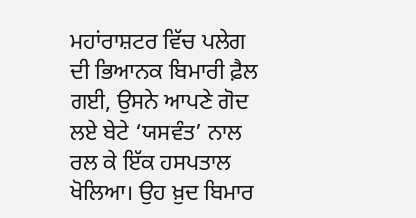ਮਹਾਂਰਾਸ਼ਟਰ ਵਿੱਚ ਪਲੇਗ ਦੀ ਭਿਆਨਕ ਬਿਮਾਰੀ ਫ਼ੈਲ ਗਈ, ਉਸਨੇ ਆਪਣੇ ਗੋਦ ਲਏ ਬੇਟੇ ‘ਯਸਵੰਤ’ ਨਾਲ ਰਲ ਕੇ ਇੱਕ ਹਸਪਤਾਲ ਖੋਲਿਆ। ਉਹ ਖ਼ੁਦ ਬਿਮਾਰ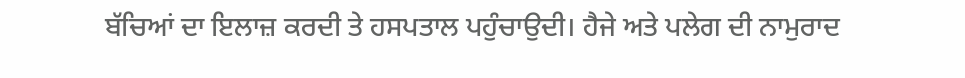ਬੱਚਿਆਂ ਦਾ ਇਲਾਜ਼ ਕਰਦੀ ਤੇ ਹਸਪਤਾਲ ਪਹੁੰਚਾਉਦੀ। ਹੈਜੇ ਅਤੇ ਪਲੇਗ ਦੀ ਨਾਮੁਰਾਦ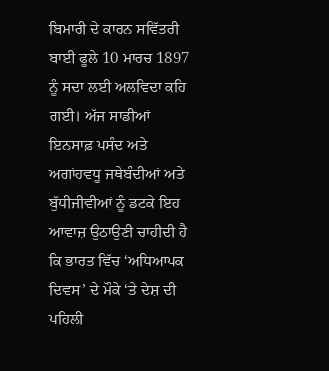ਬਿਮਾਰੀ ਦੇ ਕਾਰਨ ਸਵਿੱਤਰੀ ਬਾਈ ਫੂਲੇ 10 ਮਾਰਚ 1897 ਨੂੰ ਸਦਾ ਲਈ ਅਲਵਿਦਾ ਕਹਿ ਗਈ। ਅੱਜ ਸਾਡੀਆਂ ਇਨਸਾਫ਼ ਪਸੰਦ ਅਤੇ ਅਗਾਂਹਵਧੂ ਜਥੇਬੰਦੀਆਂ ਅਤੇ ਬੁੱਧੀਜੀਵੀਆਂ ਨੂੰ ਡਟਕੇ ਇਹ ਆਵਾਜ਼ ਉਠਾਉਣੀ ਚਾਹੀਦੀ ਹੈ ਕਿ ਭਾਰਤ ਵਿੱਚ ‘ਅਧਿਆਪਕ ਦਿਵਸ’ ਦੇ ਮੌਕੇ ‘ਤੇ ਦੇਸ਼ ਦੀ ਪਹਿਲੀ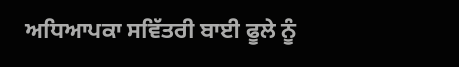ਅਧਿਆਪਕਾ ਸਵਿੱਤਰੀ ਬਾਈ ਫੂਲੇ ਨੂੰ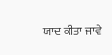ਯਾਦ ਕੀਤਾ ਜਾਵੇ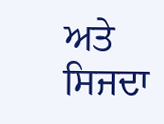ਅਤੇ ਸਿਜਦਾ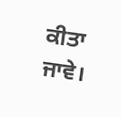ਕੀਤਾ ਜਾਵੇ।